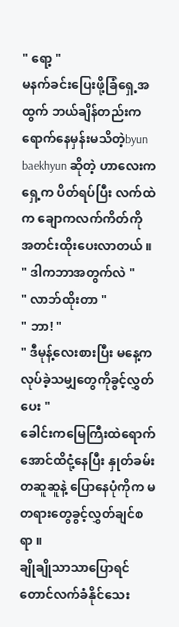" ရော့ "
မနက်ခင်းပြေးဖို့ခြံရှေ့အထွက် ဘယ်ချိန်တည်းက ရောက်နေမှန်းမသိတဲ့byun baekhyun ဆိုတဲ့ ဟာလေးက ရှေ့က ပိတ်ရပ်ပြီး လက်ထဲက ချောကလက်ကိတ်ကို အတင်းထိုးပေးလာတယ် ။
" ဒါကဘာအတွက်လဲ "
" လာဘ်ထိုးတာ "
" ဘာ! "
" ဒီမုန့်လေးစားပြီး မနေ့ကလုပ်ခဲ့သမျှတွေကိုခွင့်လွှတ်ပေး "
ခေါင်းကမြေကြီးထဲရောက်အောင်ထိငုံ့နေပြီး နှုတ်ခမ်းတဆူဆူနဲ့ ပြောနေပုံကိုက မတရားတွေခွင့်လွှတ်ချင်စရာ ။
ချိုချိုသာသာပြောရင်တောင်လက်ခံနိုင်သေး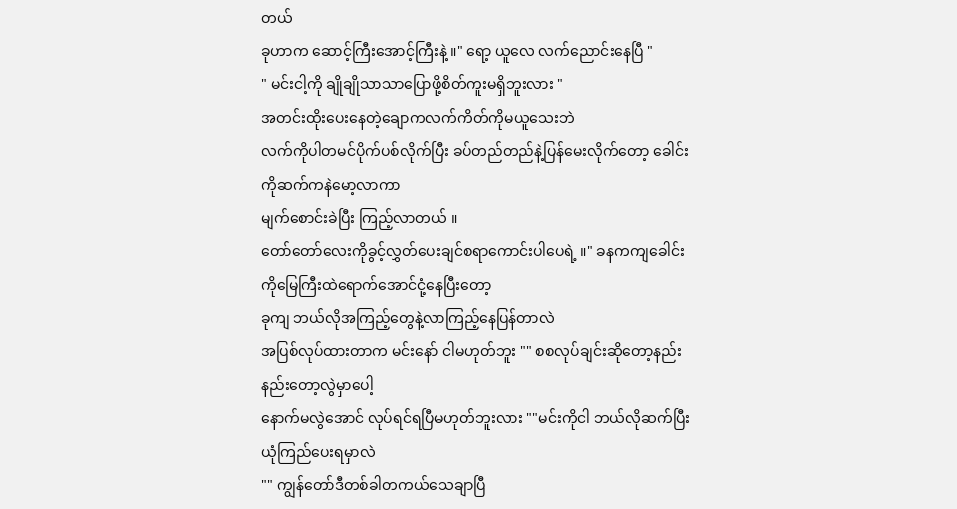တယ်
ခုဟာက ဆောင့်ကြီးအောင့်ကြီးနဲ့ ။" ရော့ ယူလေ လက်ညောင်းနေပြီ "
" မင်းငါ့ကို ချိုချိုသာသာပြောဖို့စိတ်ကူးမရှိဘူးလား "
အတင်းထိုးပေးနေတဲ့ချောကလက်ကိတ်ကိုမယူသေးဘဲ
လက်ကိုပါတမင်ပိုက်ပစ်လိုက်ပြီး ခပ်တည်တည်နဲ့ပြန်မေးလိုက်တော့ ခေါင်းကိုဆက်ကနဲမော့လာကာ
မျက်စောင်းခဲပြီး ကြည့်လာတယ် ။
တော်တော်လေးကိုခွင့်လွှတ်ပေးချင်စရာကောင်းပါပေရဲ့ ။" ခနကကျခေါင်းကိုမြေကြီးထဲရောက်အောင်ငုံ့နေပြီးတော့
ခုကျ ဘယ်လိုအကြည့်တွေနဲ့လာကြည့်နေပြန်တာလဲ
အပြစ်လုပ်ထားတာက မင်းနော် ငါမဟုတ်ဘူး "" စစလုပ်ချင်းဆိုတော့နည်းနည်းတော့လွဲမှာပေါ့
နောက်မလွဲအောင် လုပ်ရင်ရပြီမဟုတ်ဘူးလား ""မင်းကိုငါ ဘယ်လိုဆက်ပြီးယုံကြည်ပေးရမှာလဲ
"" ကျွန်တော်ဒီတစ်ခါတကယ်သေချာပြီ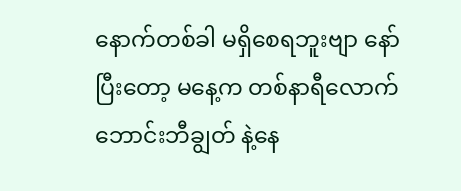နောက်တစ်ခါ မရှိစေရဘူးဗျာ နော်
ပြီးတော့ မနေ့က တစ်နာရီလောက် ဘောင်းဘီချွတ် နဲ့နေ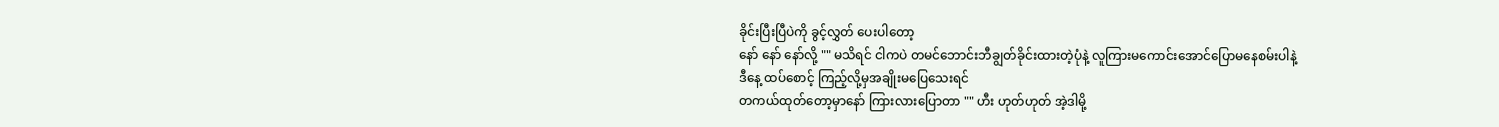ခိုင်းပြီးပြီပဲကို ခွင့်လွှတ် ပေးပါတော့
နော် နော် နော်လို့ "" မသိရင် ငါကပဲ တမင်ဘောင်းဘီချွတ်ခိုင်းထားတဲ့ပုံနဲ့ လူကြားမကောင်းအောင်ပြောမနေစမ်းပါနဲ့
ဒီနေ့ ထပ်စောင့် ကြည့်လို့မှအချိုးမပြေသေးရင်
တကယ်ထုတ်တော့မှာနော် ကြားလားပြောတာ "" ဟီး ဟုတ်ဟုတ် အဲ့ဒါမို့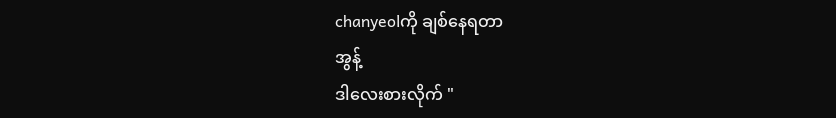chanyeolကို ချစ်နေရတာ
အွန့်
ဒါလေးစားလိုက် "